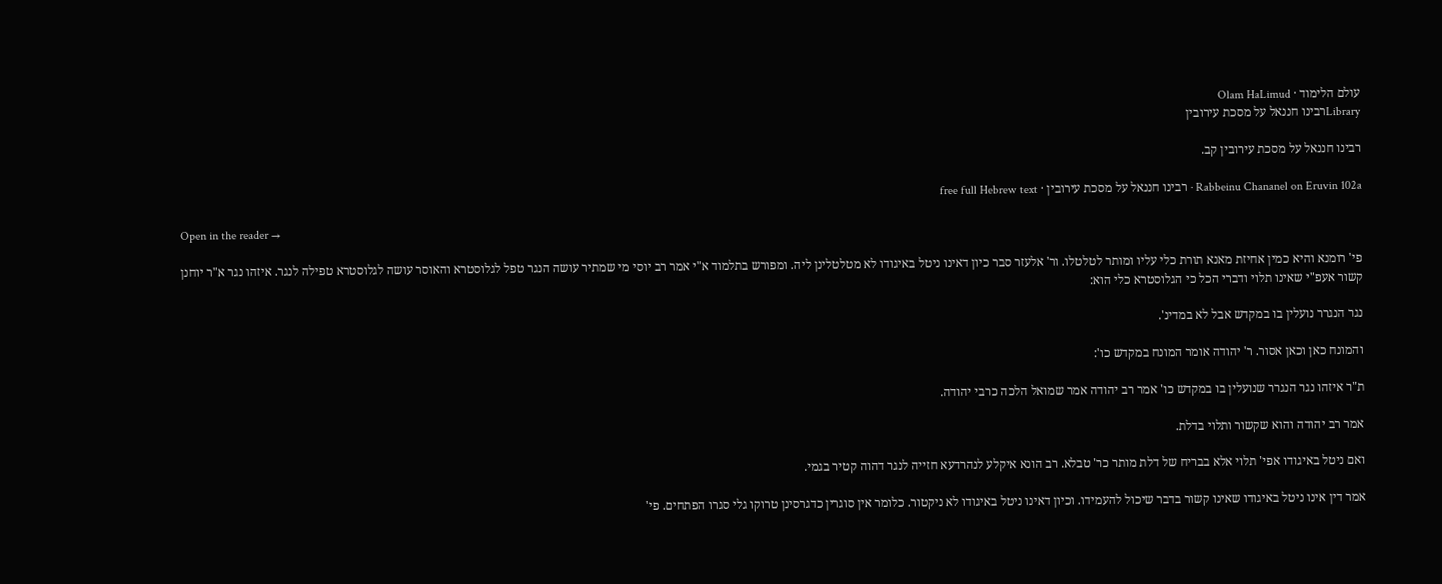עולם הלימוד · Olam HaLimud
Libraryרבינו חננאל על מסכת עירובין

רבינו חננאל על מסכת עירובין קב.

Rabbeinu Chananel on Eruvin 102a · רבינו חננאל על מסכת עירובין · free full Hebrew text

Open in the reader →

פי' רומנא והיא כמין אחיזת מאנא תורת כלי עליו ומותר לטלטלו. ור' אלעזר סבר כיון דאינו ניטל באיגודו לא מטלטלינן ליה. ומפורש בתלמוד א"י אמר רב יוסי מי שמתיר עושה הנגר טפל לגלוסטרא והאוסר עושה לגלוסטרא טפילה לנגר. איזהו נגר א"ר יוחנן קשור אעפ"י שאינו תלוי ודברי הכל כי הגלוסטרא כלי הוא:

נגר הנגרר נועלין בו במקדש אבל לא במדינ'.

והמונח כאן וכאן אסור. ר' יהודה אומר המונח במקדש כו':

ת"ר איזהו נגר הנגרר שנועלין בו במקדש כו' אמר רב יהודה אמר שמואל הלכה כרבי יהודה.

אמר רב יהודה והוא שקשור ותלוי בדלת.

ואם ניטל באיגודו אפי' תלוי אלא בבריח של דלת מותר כר' טבלא. רב הונא איקלע לנהרדעא חזייה לנגר דהוה קטיר בגמי.

אמר דין אינו ניטל באיגודו שאינו קשור בדבר שיכול להעמידו. וכיון דאינו ניטל באיגודו לא ניקטור. כלומר אין סוגרין כדגרסינן טרוקו גלי סגרו הפתחים. פי'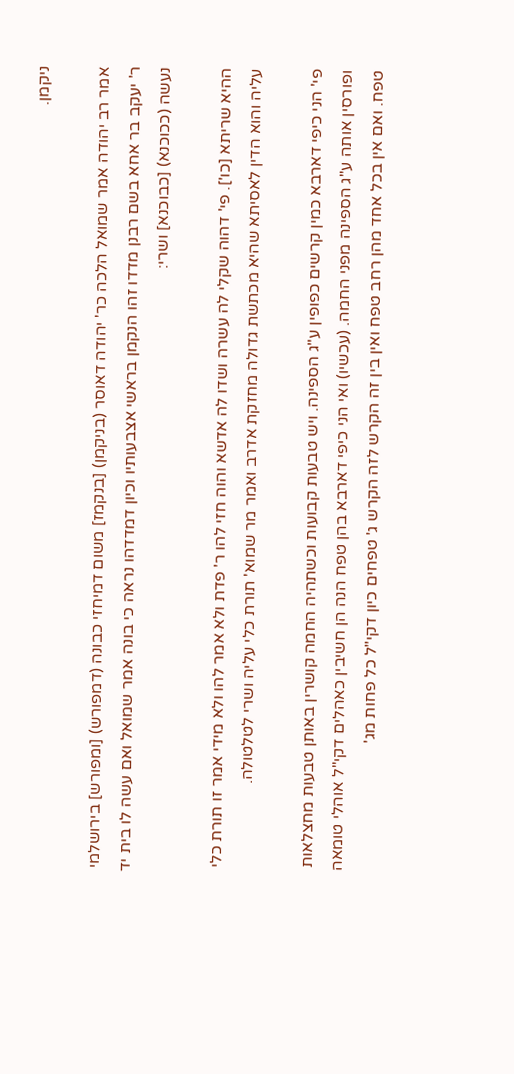ניקמן.

אמר רב יהודה אמר שמואל הלכה כר' יהודה דאוסר (בניקמן) [בנקמז] משום דמיחזי כבונה (דמפורש) [ומפורש] בירושלמי ר' יעקב בר אחא בשם רבנן מדדו זהו הנקמן בראשי אצבעותיו וכיון דמדדהו נראה כי בונה אמר שמואל ואם עשה לו בית יד נעשה (ככוכנא) [כבוכנא] ושרי:

ההיא שריתא [כו']. פי' דהוה שקלי לה עשרה ושדו לה אדשא והוה חזי להו ר' פדת ולא אמר להו ולא מידי אמר זו תורת כלי עליה והוא הדין לאסיתא שהיא מכתשת גדולה מחזקת אדרב ואמר מר שמוא' תורת כלי עליה ושרי לטלטולה.

פי' הני כיפי דארבא כמין קרשים כפופין ע"ג הספינה. ויש טבעות קבועות וכשתהיה החמה קושרין באותן טבעות מחצלאות ופורסין אותה ע"ג הספינה מפני החמה. (עכשיו) ואי הני כיפי דארבא בהן טפח הנה הן חשיבין כאהלים דקי"ל אוהלי טומאה טפח. ואם אין בכל אחד מהן רחב טפח ואין בין זה הקרש לזה הקרש ג' טפחים כיון דקי"ל כל פחות מג'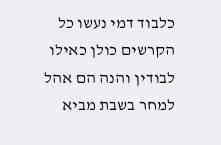כלבוד דמי נעשו כל הקרשים כולן כאילו לבודין והנה הם אהל למחר בשבת מביא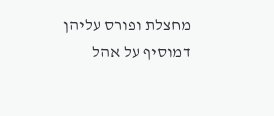מחצלת ופורס עליהן דמוסיף על אהל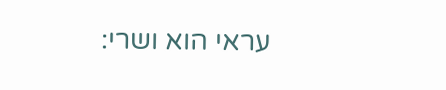עראי הוא ושרי: